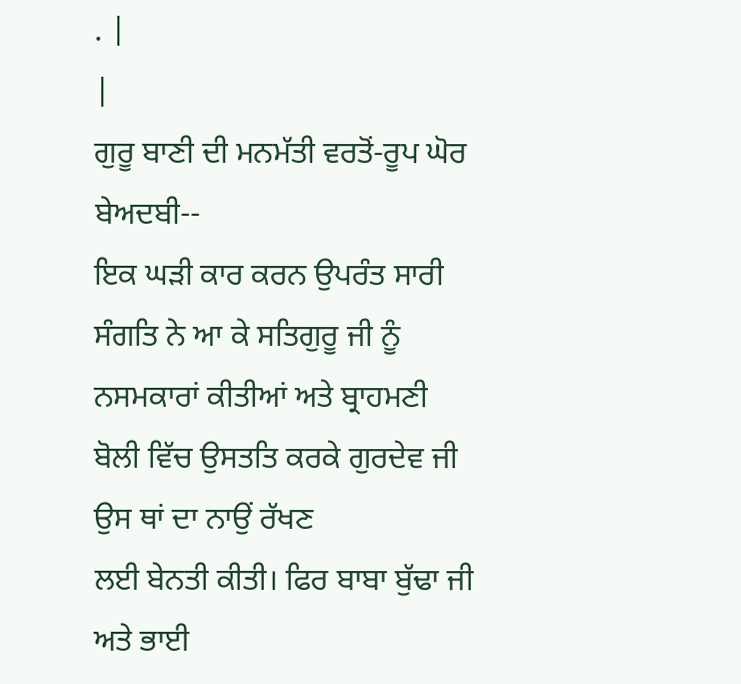. |
|
ਗੁਰੂ ਬਾਣੀ ਦੀ ਮਨਮੱਤੀ ਵਰਤੋਂ-ਰੂਪ ਘੋਰ ਬੇਅਦਬੀ--
ਇਕ ਘੜੀ ਕਾਰ ਕਰਨ ਉਪਰੰਤ ਸਾਰੀ ਸੰਗਤਿ ਨੇ ਆ ਕੇ ਸਤਿਗੁਰੂ ਜੀ ਨੂੰ
ਨਸਮਕਾਰਾਂ ਕੀਤੀਆਂ ਅਤੇ ਬ੍ਰਾਹਮਣੀ ਬੋਲੀ ਵਿੱਚ ਉਸਤਤਿ ਕਰਕੇ ਗੁਰਦੇਵ ਜੀ ਉਸ ਥਾਂ ਦਾ ਨਾਉਂ ਰੱਖਣ
ਲਈ ਬੇਨਤੀ ਕੀਤੀ। ਫਿਰ ਬਾਬਾ ਬੁੱਢਾ ਜੀ ਅਤੇ ਭਾਈ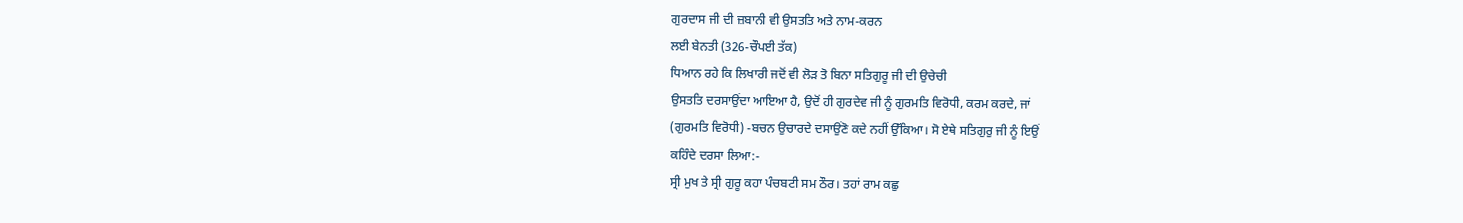ਗੁਰਦਾਸ ਜੀ ਦੀ ਜ਼ਬਾਨੀ ਵੀ ਉਸਤਤਿ ਅਤੇ ਨਾਮ-ਕਰਨ
ਲਈ ਬੇਨਤੀ (326-ਚੌਪਈ ਤੱਕ)
ਧਿਆਨ ਰਹੇ ਕਿ ਲਿਖਾਰੀ ਜਦੋਂ ਵੀ ਲੋੜ ਤੋ ਬਿਨਾ ਸਤਿਗੁਰੂ ਜੀ ਦੀ ਉਚੇਚੀ
ਉਸਤਤਿ ਦਰਸਾਉਂਦਾ ਆਇਆ ਹੈ, ਉਦੋਂ ਹੀ ਗੁਰਦੇਵ ਜੀ ਨੂੰ ਗੁਰਮਤਿ ਵਿਰੋਧੀ, ਕਰਮ ਕਰਦੇ, ਜਾਂ
(ਗੁਰਮਤਿ ਵਿਰੋਧੀ) -ਬਚਨ ਉਚਾਰਦੇ ਦਸਾਉਂਣੋ ਕਦੇ ਨਹੀਂ ਉੱਕਿਆ। ਸੋ ਏਥੇ ਸਤਿਗੁਰੁ ਜੀ ਨੂੰ ਇਉਂ
ਕਹਿੰਦੇ ਦਰਸਾ ਲਿਆ:-
ਸ੍ਰੀ ਮੁਖ ਤੇ ਸ੍ਰੀ ਗੁਰੂ ਕਹਾ ਪੰਚਬਟੀ ਸਮ ਠੌਰ। ਤਹਾਂ ਰਾਮ ਕਛੁ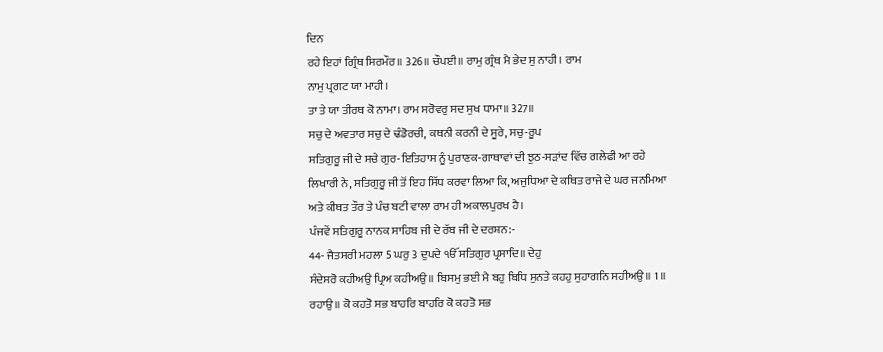ਦਿਨ
ਰਹੇ ਇਹਾਂ ਗ੍ਰਿੰਥ ਸਿਰਮੌਰ॥ 326॥ ਚੌਪਈ॥ ਰਾਮੁ ਗ੍ਰੰਥ ਮੈ ਭੇਦ ਸੁ ਨਾਹੀ। ਰਾਮ
ਨਾਮੁ ਪ੍ਰਗਟ ਯਾ ਮਾਹੀ।
ਤਾ ਤੇ ਯਾ ਤੀਰਥ ਕੋ ਨਾਮਾ। ਰਾਮ ਸਰੋਵਰੁ ਸਦ ਸੁਖ ਧਾਮਾ॥ 327॥
ਸਚੁ ਦੇ ਅਵਤਾਰ ਸਚੁ ਦੇ ਢੰਡੋਰਚੀ, ਕਥਨੀ ਕਰਨੀ ਦੇ ਸੂਰੇ, ਸਚੁ-ਰੂਪ
ਸਤਿਗੁਰੂ ਜੀ ਦੇ ਸਚੇ ਗੁਰ-ਇਤਿਹਾਸ ਨੂੰ ਪੁਰਾਣਕ-ਗਾਥਾਵਾਂ ਦੀ ਝੁਠ-ਸੜਾਂਦ ਵਿੱਚ ਗਲੇਫੀ ਆ ਰਹੇ
ਲਿਖਾਰੀ ਨੇ, ਸਤਿਗੁਰੂ ਜੀ ਤੋਂ ਇਹ ਸਿੱਧ ਕਰਵਾ ਲਿਆ ਕਿ, ਅਜੁਧਿਆ ਦੇ ਕਥਿਤ ਰਾਜੇ ਦੇ ਘਰ ਜਨਮਿਆ
ਅਤੇ ਕੀਥਤ ਤੌਰ ਤੇ ਪੰਚ ਬਟੀ ਵਾਲਾ ਰਾਮ ਹੀ ਅਕਾਲਪੁਰਖ ਹੈ।
ਪੰਜਵੇਂ ਸਤਿਗੁਰੂ ਨਾਨਕ ਸਾਹਿਬ ਜੀ ਦੇ ਰੱਬ ਜੀ ਦੇ ਦਰਸ਼ਨ:-
44- ਜੈਤਸਰੀ ਮਹਲਾ 5 ਘਰੁ 3 ਦੁਪਦੇ ੴ ਸਤਿਗੁਰ ਪ੍ਰਸਾਦਿ॥ ਦੇਹੁ
ਸੰਦੇਸਰੋ ਕਹੀਅਉ ਪ੍ਰਿਅ ਕਹੀਅਉ॥ ਬਿਸਮੁ ਭਈ ਮੈ ਬਹੁ ਬਿਧਿ ਸੁਨਤੇ ਕਹਹੁ ਸੁਹਾਗਨਿ ਸਹੀਅਉ॥ 1 ॥
ਰਹਾਉ॥ ਕੋ ਕਹਤੋ ਸਭ ਬਾਹਰਿ ਬਾਹਰਿ ਕੋ ਕਹਤੋ ਸਭ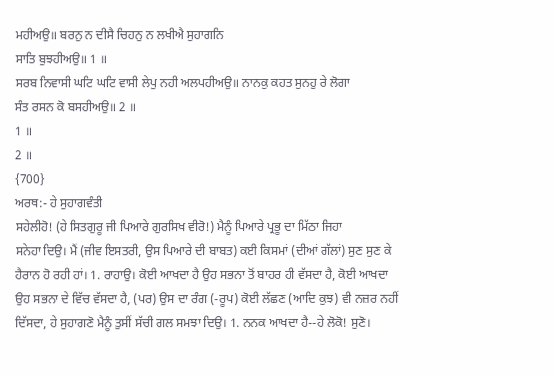ਮਹੀਅਉ॥ ਬਰਨੁ ਨ ਦੀਸੈ ਚਿਹਨੁ ਨ ਲਖੀਐ ਸੁਹਾਗਨਿ
ਸਾਤਿ ਬੁਝਹੀਅਉ॥ 1 ॥
ਸਰਬ ਨਿਵਾਸੀ ਘਟਿ ਘਟਿ ਵਾਸੀ ਲੇਪੁ ਨਹੀ ਅਲਪਹੀਅਉ॥ ਨਾਨਕੁ ਕਹਤ ਸੁਨਹੁ ਰੇ ਲੋਗਾ
ਸੰਤ ਰਸਨ ਕੋ ਬਸਹੀਅਉ॥ 2 ॥
1 ॥
2 ॥
{700}
ਅਰਥ:- ਹੇ ਸੁਹਾਗਵੰਤੀ
ਸਹੇਲੀਹੋ! (ਹੇ ਸਿਤਗੁਰੂ ਜੀ ਪਿਆਰੇ ਗੁਰਸਿਖ ਵੀਰੋ!) ਮੈਨੂੰ ਪਿਆਰੇ ਪ੍ਰਭੂ ਦਾ ਮਿੱਠਾ ਜਿਹਾ
ਸਨੇਹਾ ਦਿਉ। ਮੈਂ (ਜੀਵ ਇਸਤਰੀ, ਉਸ ਪਿਆਰੇ ਦੀ ਬਾਬਤ) ਕਈ ਕਿਸਮਾਂ (ਦੀਆਂ ਗੱਲਾਂ) ਸੁਣ ਸੁਣ ਕੇ
ਹੈਰਾਨ ਹੋ ਰਹੀ ਹਾਂ। 1. ਰਾਹਾਉ। ਕੋਈ ਆਖਦਾ ਹੈ ਉਹ ਸਭਨਾ ਤੋਂ ਬਾਹਰ ਹੀ ਵੱਸਦਾ ਹੈ, ਕੋਈ ਆਖਦਾ
ਉਹ ਸਭਨਾ ਦੇ ਵਿੱਚ ਵੱਸਦਾ ਹੈ, (ਪਰ) ਉਸ ਦਾ ਰੰਗ (-ਰੂਪ) ਕੋਈ ਲੱਛਣ (ਆਦਿ ਕੁਝ) ਵੀ ਨਜ਼ਰ ਨਹੀਂ
ਦਿੱਸਦਾ, ਹੇ ਸੁਹਾਗਣੋ ਮੈਨੂੰ ਤੁਸੀਂ ਸੱਚੀ ਗਲ ਸਮਝਾ ਦਿਉ। 1. ਨਨਕ ਆਖਦਾ ਹੈ--ਹੇ ਲੋਕੋ! ਸੁਣੋ।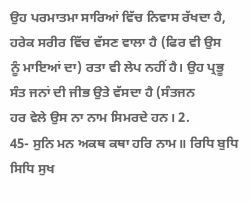ਉਹ ਪਰਮਾਤਮਾ ਸਾਰਿਆਂ ਵਿੱਚ ਨਿਵਾਸ ਰੱਖਦਾ ਹੈ, ਹਰੇਕ ਸਰੀਰ ਵਿੱਚ ਵੱਸਣ ਵਾਲਾ ਹੈ (ਫਿਰ ਵੀ ਉਸ
ਨੂੰ ਮਾਇਆਂ ਦਾ) ਰਤਾ ਵੀ ਲੇਪ ਨਹੀਂ ਹੈ। ਉਹ ਪ੍ਰਭੂ ਸੰਤ ਜਨਾਂ ਦੀ ਜੀਭ ਉਤੇ ਵੱਸਦਾ ਹੈ (ਸੰਤਜਨ
ਹਰ ਵੇਲੇ ਉਸ ਨਾ ਨਾਮ ਸਿਮਰਦੇ ਹਨ। 2.
45- ਸੁਨਿ ਮਨ ਅਕਥ ਕਥਾ ਹਰਿ ਨਾਮ॥ ਰਿਧਿ ਬੁਧਿ ਸਿਧਿ ਸੁਖ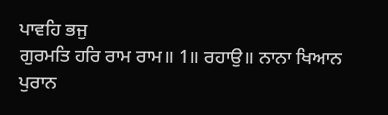ਪਾਵਹਿ ਭਜੁ
ਗੁਰਮਤਿ ਹਰਿ ਰਾਮ ਰਾਮ॥ 1॥ ਰਹਾਉ॥ ਨਾਨਾ ਖਿਆਨ ਪੁਰਾਨ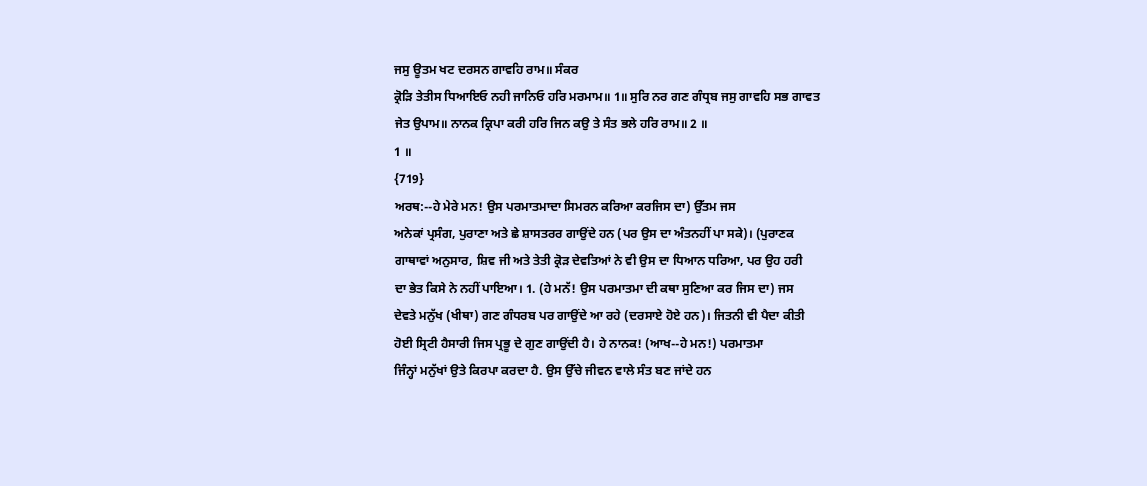ਜਸੁ ਊਤਮ ਖਟ ਦਰਸਨ ਗਾਵਹਿ ਰਾਮ॥ ਸੰਕਰ
ਕ੍ਰੋੜਿ ਤੇਤੀਸ ਧਿਆਇਓ ਨਹੀ ਜਾਨਿਓ ਹਰਿ ਮਰਮਾਮ॥ 1॥ ਸੁਰਿ ਨਰ ਗਣ ਗੰਧ੍ਰਬ ਜਸੁ ਗਾਵਹਿ ਸਭ ਗਾਵਤ
ਜੇਤ ਉਪਾਮ॥ ਨਾਨਕ ਕ੍ਰਿਪਾ ਕਰੀ ਹਰਿ ਜਿਨ ਕਉ ਤੇ ਸੰਤ ਭਲੇ ਹਰਿ ਰਾਮ॥ 2 ॥
1 ॥
{719}
ਅਰਥ:--ਹੇ ਮੇਰੇ ਮਨ! ਉਸ ਪਰਮਾਤਮਾਦਾ ਸਿਮਰਨ ਕਰਿਆ ਕਰਜਿਸ ਦਾ) ਉੱਤਮ ਜਸ
ਅਨੇਕਾਂ ਪ੍ਰਸੰਗ, ਪੁਰਾਣਾ ਅਤੇ ਛੇ ਸ਼ਾਸਤਰਰ ਗਾਉਂਦੇ ਹਨ (ਪਰ ਉਸ ਦਾ ਅੰਤਨਹੀਂ ਪਾ ਸਕੇ)। (ਪੁਰਾਣਕ
ਗਾਥਾਵਾਂ ਅਨੁਸਾਰ, ਸ਼ਿਵ ਜੀ ਅਤੇ ਤੇਤੀ ਕ੍ਰੋੜ ਦੇਵਤਿਆਂ ਨੇ ਵੀ ਉਸ ਦਾ ਧਿਆਨ ਧਰਿਆ, ਪਰ ਉਹ ਹਰੀ
ਦਾ ਭੇਤ ਕਿਸੇ ਨੇ ਨਹੀਂ ਪਾਇਆ। 1. (ਹੇ ਮਨੱ! ਉਸ ਪਰਮਾਤਮਾ ਦੀ ਕਥਾ ਸੁਣਿਆ ਕਰ ਜਿਸ ਦਾ) ਜਸ
ਦੇਵਤੇ ਮਨੁੱਖ (ਖੀਥਾ) ਗਣ ਗੰਧਰਬ ਪਰ ਗਾਉਂਦੇ ਆ ਰਹੇ (ਦਰਸਾਏ ਹੋਏ ਹਨ)। ਜਿਤਨੀ ਵੀ ਪੈਦਾ ਕੀਤੀ
ਹੋਈ ਸ੍ਰਿਟੀ ਹੈਸਾਰੀ ਜਿਸ ਪ੍ਰਭੂ ਦੇ ਗੁਣ ਗਾਉਂਦੀ ਹੈ। ਹੇ ਨਾਨਕ! (ਆਖ--ਹੇ ਮਨ!) ਪਰਮਾਤਮਾ
ਜਿੰਨ੍ਹਾਂ ਮਨੁੱਖਾਂ ਉਤੇ ਕਿਰਪਾ ਕਰਦਾ ਹੈ. ਉਸ ਉੱਚੇ ਜੀਵਨ ਵਾਲੇ ਸੰਤ ਬਣ ਜਾਂਦੇ ਹਨ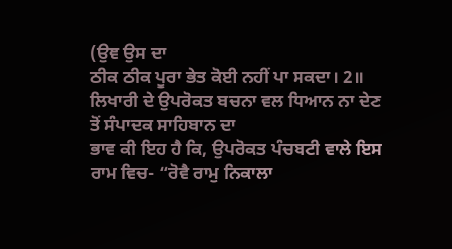(ਉਞ ਉਸ ਦਾ
ਠੀਕ ਠੀਕ ਪੂਰਾ ਭੇਤ ਕੋਈ ਨਹੀਂ ਪਾ ਸਕਦਾ। 2॥
ਲਿਖਾਰੀ ਦੇ ਉਪਰੋਕਤ ਬਚਨਾ ਵਲ ਧਿਆਨ ਨਾ ਦੇਣ ਤੋਂ ਸੰਪਾਦਕ ਸਾਹਿਬਾਨ ਦਾ
ਭਾਵ ਕੀ ਇਹ ਹੈ ਕਿ, ਉਪਰੋਕਤ ਪੰਚਬਟੀ ਵਾਲੇ ਇਸ ਰਾਮ ਵਿਚ- “ਰੋਵੈ ਰਾਮੁ ਨਿਕਾਲਾ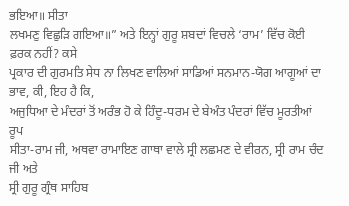ਭਇਆ॥ ਸੀਤਾ
ਲਖਮਣੁ ਵਿਛੁੜਿ ਗਇਆ॥” ਅਤੇ ਇਨ੍ਹਾਂ ਗੁਰੂ ਸ਼ਬਦਾਂ ਵਿਚਲੇ ‘ਰਾਮ’ ਵਿੱਚ ਕੋਈ ਫ਼ਰਕ ਨਹੀਂ? ਕਸੇ
ਪ੍ਰਕਾਰ ਦੀ ਗੁਰਮਤਿ ਸੇਧ ਨਾ ਲਿਖਣ ਵਾਲਿਆਂ ਸਾਡਿਆਂ ਸਨਮਾਨ-ਯੋਗ ਆਗੂਆਂ ਦਾ ਭਾਵ, ਕੀ, ਇਹ ਹੈ ਕਿ,
ਅਜੁਧਿਆ ਦੇ ਮੰਦਰਾਂ ਤੋਂ ਅਰੰਭ ਹੋ ਕੇ ਹਿੰਦੂ-ਧਰਮ ਦੇ ਬੇਅੰਤ ਪੰਦਰਾਂ ਵਿੱਚ ਮੂਰਤੀਆਂ ਰੂਪ
ਸੀਤਾ-ਰਾਮ ਜੀ, ਅਥਵਾ ਰਾਮਾਇਣ ਗਾਥਾ ਵਾਲੇ ਸ੍ਰੀ ਲਛਮਣ ਦੇ ਵੀਰਨ, ਸ੍ਰੀ ਰਾਮ ਚੰਦ ਜੀ ਅਤੇ
ਸ੍ਰੀ ਗੁਰੂ ਗ੍ਰੰਥ ਸਾਹਿਬ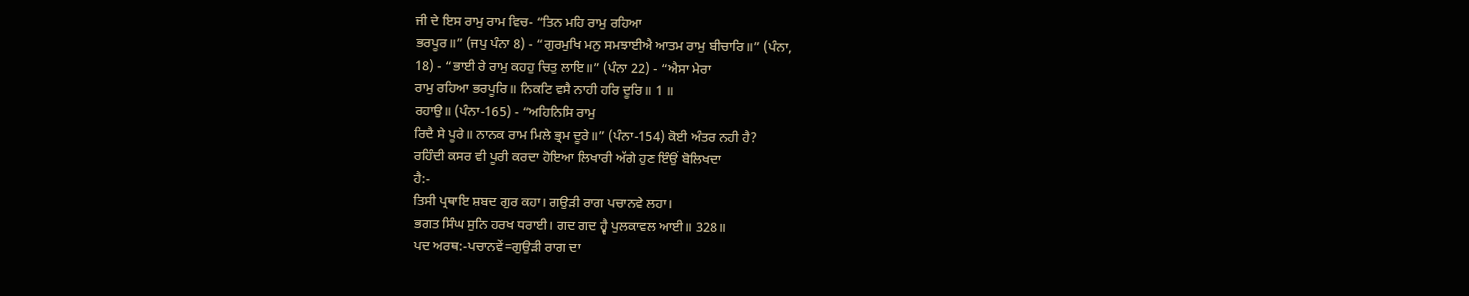ਜੀ ਦੇ ਇਸ ਰਾਮੁ ਰਾਮ ਵਿਚ- “ਤਿਨ ਮਹਿ ਰਾਮੁ ਰਹਿਆ
ਭਰਪੂਰ॥” (ਜਪੁ ਪੰਨਾ 8) - “ਗੁਰਮੁਖਿ ਮਨੁ ਸਮਝਾਈਐ ਆਤਮ ਰਾਮੁ ਬੀਚਾਰਿ॥” (ਪੰਨਾ,
18) - “ਭਾਈ ਰੇ ਰਾਮੁ ਕਹਹੁ ਚਿਤੁ ਲਾਇ॥” (ਪੰਨਾ 22) - “ਐਸਾ ਮੇਰਾ
ਰਾਮੁ ਰਹਿਆ ਭਰਪੂਰਿ॥ ਨਿਕਟਿ ਵਸੈ ਨਾਹੀ ਹਰਿ ਦੂਰਿ॥ 1 ॥
ਰਹਾਉ॥ (ਪੰਨਾ-165) - “ਅਹਿਨਿਸਿ ਰਾਮੁ
ਰਿਦੈ ਸੇ ਪੂਰੇ॥ ਨਾਨਕ ਰਾਮ ਮਿਲੇ ਭ੍ਰਮ ਦੂਰੇ॥” (ਪੰਨਾ-154) ਕੋਈ ਅੰਤਰ ਨਹੀ ਹੈ?
ਰਹਿੰਦੀ ਕਸਰ ਵੀ ਪੂਰੀ ਕਰਦਾ ਹੋਇਆ ਲਿਖਾਰੀ ਅੱਗੇ ਹੁਣ ਇੰਉਂ ਬੋਲਿਖਦਾ
ਹੈ:-
ਤਿਸੀ ਪ੍ਰਥਾਇ ਸ਼ਬਦ ਗੁਰ ਕਹਾ। ਗਉੜੀ ਰਾਗ ਪਚਾਨਵੇ ਲਹਾ।
ਭਗਤ ਸਿੰਘ ਸੁਨਿ ਹਰਖ ਧਰਾਈ। ਗਦ ਗਦ ਹ੍ਵੈ ਪੁਲਕਾਵਲ ਆਈ॥ 328॥
ਪਦ ਅਰਥ:-ਪਚਾਨਵੇਂ=ਗੁਉੜੀ ਰਾਗ ਦਾ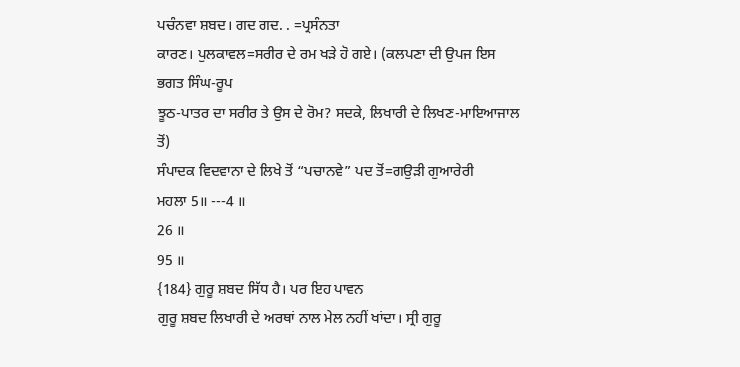ਪਚੰਨਵਾ ਸ਼ਬਦ। ਗਦ ਗਦ. . =ਪ੍ਰਸੰਨਤਾ
ਕਾਰਣ। ਪੁਲਕਾਵਲ=ਸਰੀਰ ਦੇ ਰਮ ਖੜੇ ਹੋ ਗਏ। (ਕਲਪਣਾ ਦੀ ਉਪਜ ਇਸ ਭਗਤ ਸਿੰਘ-ਰੂਪ
ਝੂਠ-ਪਾਤਰ ਦਾ ਸਰੀਰ ਤੇ ਉਸ ਦੇ ਰੋਮ? ਸਦਕੇ, ਲਿਖਾਰੀ ਦੇ ਲਿਖਣ-ਮਾਇਆਜਾਲ ਤੋਂ)
ਸੰਪਾਦਕ ਵਿਦਵਾਨਾ ਦੇ ਲਿਖੇ ਤੋਂ “ਪਚਾਨਵੇ” ਪਦ ਤੋਂ=ਗਉੜੀ ਗੁਆਰੇਰੀ
ਮਹਲਾ 5॥ ---4 ॥
26 ॥
95 ॥
{184} ਗੁਰੂ ਸ਼ਬਦ ਸਿੱਧ ਹੈ। ਪਰ ਇਹ ਪਾਵਨ
ਗੁਰੂ ਸ਼ਬਦ ਲਿਖਾਰੀ ਦੇ ਅਰਥਾਂ ਨਾਲ ਮੇਲ ਨਹੀਂ ਖਾਂਦਾ। ਸ੍ਰੀ ਗੁਰੂ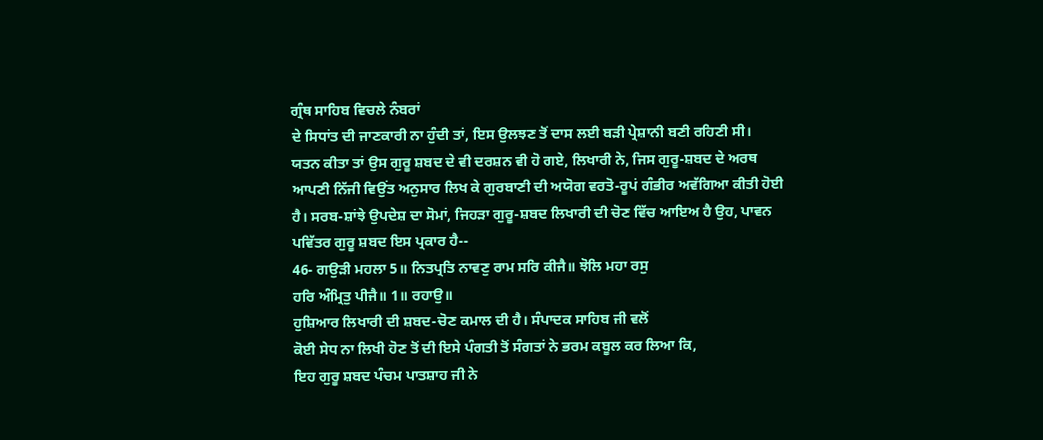ਗ੍ਰੰਥ ਸਾਹਿਬ ਵਿਚਲੇ ਨੰਬਰਾਂ
ਦੇ ਸਿਧਾਂਤ ਦੀ ਜਾਣਕਾਰੀ ਨਾ ਹੁੰਦੀ ਤਾਂ, ਇਸ ਉਲਝਣ ਤੋਂ ਦਾਸ ਲਈ ਬੜੀ ਪ੍ਰੇਸ਼ਾਨੀ ਬਣੀ ਰਹਿਣੀ ਸੀ।
ਯਤਨ ਕੀਤਾ ਤਾਂ ਉਸ ਗੁਰੂ ਸ਼ਬਦ ਦੇ ਵੀ ਦਰਸ਼ਨ ਵੀ ਹੋ ਗਏ, ਲਿਖਾਰੀ ਨੇ, ਜਿਸ ਗੁਰੂ-ਸ਼ਬਦ ਦੇ ਅਰਥ
ਆਪਣੀ ਨਿੱਜੀ ਵਿਉਂਤ ਅਨੁਸਾਰ ਲਿਖ ਕੇ ਗੁਰਬਾਣੀ ਦੀ ਅਯੋਗ ਵਰਤੋ-ਰੂਪਂ ਗੰਭੀਰ ਅਵੱਗਿਆ ਕੀਤੀ ਹੋਈ
ਹੈ। ਸਰਬ-ਸ਼ਾਂਝੇ ਉਪਦੇਸ਼ ਦਾ ਸੋਮਾਂ, ਜਿਹੜਾ ਗੁਰੂ-ਸ਼ਬਦ ਲਿਖਾਰੀ ਦੀ ਚੋਣ ਵਿੱਚ ਆਇਅ ਹੈ ਉਹ, ਪਾਵਨ
ਪਵਿੱਤਰ ਗੁਰੂ ਸ਼ਬਦ ਇਸ ਪ੍ਰਕਾਰ ਹੈ--
46- ਗਉੜੀ ਮਹਲਾ 5॥ ਨਿਤਪ੍ਰਤਿ ਨਾਵਣੁ ਰਾਮ ਸਰਿ ਕੀਜੈ॥ ਝੋਲਿ ਮਹਾ ਰਸੁ
ਹਰਿ ਅੰਮ੍ਰਿਤੁ ਪੀਜੈ॥ 1॥ ਰਹਾਉ॥
ਹੁਸ਼ਿਆਰ ਲਿਖਾਰੀ ਦੀ ਸ਼ਬਦ-ਚੋਣ ਕਮਾਲ ਦੀ ਹੈ। ਸੰਪਾਦਕ ਸਾਹਿਬ ਜੀ ਵਲੋਂ
ਕੋਈ ਸੇਧ ਨਾ ਲਿਖੀ ਹੋਣ ਤੋਂ ਦੀ ਇਸੇ ਪੰਗਤੀ ਤੋਂ ਸੰਗਤਾਂ ਨੇ ਭਰਮ ਕਬੂਲ ਕਰ ਲਿਆ ਕਿ,
ਇਹ ਗੁਰੂ ਸ਼ਬਦ ਪੰਚਮ ਪਾਤਸ਼ਾਹ ਜੀ ਨੇ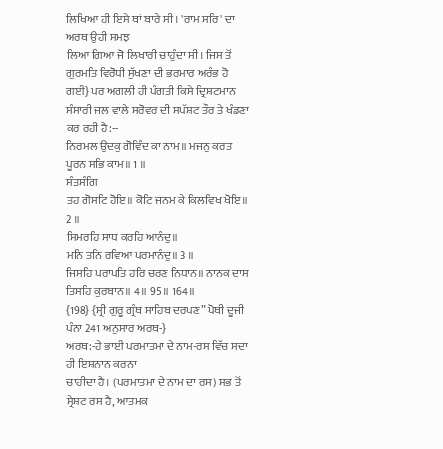ਲਿਖਿਆ ਹੀ ਇਸੇ ਥਾਂ ਬਾਰੇ ਸੀ। 'ਰਾਮ ਸਰਿ' ਦਾ ਅਰਥ ਉਹੀ ਸਮਝ
ਲਿਆ ਗਿਆ ਜੋ ਲਿਖਾਰੀ ਚਾਹੁੰਦਾ ਸੀ। ਜਿਸ ਤੋਂ ਗੁਰਮਤਿ ਵਿਰੋਧੀ ਸੁੱਖਣਾ ਦੀ ਭਰਮਾਰ ਅਰੰਭ ਹੋ
ਗਈ} ਪਰ ਅਗਲੀ ਹੀ ਪੰਗਤੀ ਕਿਸੇ ਦ੍ਰਿਸ਼ਟਮਾਨ ਸੰਸਾਰੀ ਜਲ ਵਾਲੇ ਸਰੋਵਰ ਦੀ ਸਪੱਸ਼ਟ ਤੌਰ ਤੇ ਖੰਡਣਾ
ਕਰ ਰਹੀ ਹੈ:--
ਨਿਰਮਲ ਉਦਕੁ ਗੋਵਿੰਦ ਕਾ ਨਾਮ॥ ਮਜਨੁ ਕਰਤ ਪੂਰਨ ਸਭਿ ਕਾਮ॥ 1 ॥
ਸੰਤਸੰਗਿ
ਤਹ ਗੋਸਟਿ ਹੋਇ॥ ਕੋਟਿ ਜਨਮ ਕੇ ਕਿਲਵਿਖ ਖੋਇ॥ 2 ॥
ਸਿਮਰਹਿ ਸਾਧ ਕਰਹਿ ਆਨੰਦੁ॥
ਮਨਿ ਤਨਿ ਰਵਿਆ ਪਰਮਾਨੰਦੁ॥ 3 ॥
ਜਿਸਹਿ ਪਰਾਪਤਿ ਹਰਿ ਚਰਣ ਨਿਧਾਨ॥ ਨਾਨਕ ਦਾਸ
ਤਿਸਹਿ ਕੁਰਬਾਨ॥ 4॥ 95॥ 164॥
{198} {ਸ੍ਰੀ ਗੁਰੂ ਗ੍ਰੰਥ ਸਾਹਿਬ ਦਰਪਣ” ਪੋਥੀ ਦੂਜੀ
ਪੰਨਾ 241 ਅਨੁਸਾਰ ਅਰਥ-}
ਅਰਥ:-ਹੇ ਭਾਈ ਪਰਮਾਤਮਾ ਦੇ ਨਾਮ-ਰਸ ਵਿੱਚ ਸਦਾ ਹੀ ਇਸ਼ਨਾਨ ਕਰਨਾ
ਚਾਹੀਦਾ ਹੈ। (ਪਰਮਾਤਮਾ ਦੇ ਨਾਮ ਦਾ ਰਸ) ਸਭ ਤੋਂ ਸ੍ਰੇਸ਼ਟ ਰਸ ਹੈ, ਆਤਮਕ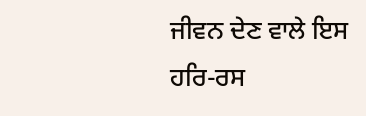ਜੀਵਨ ਦੇਣ ਵਾਲੇ ਇਸ
ਹਰਿ-ਰਸ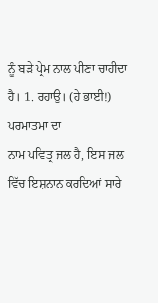ਨੂੰ ਬੜੇ ਪ੍ਰੇਮ ਨਾਲ ਪੀਣਾ ਚਾਹੀਦਾ ਹੈ। 1. ਰਹਾਉ। (ਹੇ ਭਾਈ!) ਪਰਮਾਤਮਾ ਦਾ
ਨਾਮ ਪਵਿਤ੍ਰ ਜਲ ਹੈ, ਇਸ ਜਲ ਵਿੱਚ ਇਸ਼ਨਾਨ ਕਰਦਿਆਂ ਸਾਰੇ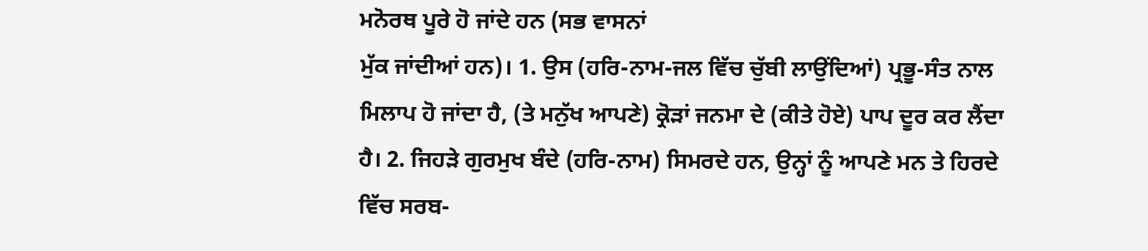ਮਨੋਰਥ ਪੂਰੇ ਹੋ ਜਾਂਦੇ ਹਨ (ਸਭ ਵਾਸਨਾਂ
ਮੁੱਕ ਜਾਂਦੀਆਂ ਹਨ)। 1. ਉਸ (ਹਰਿ-ਨਾਮ-ਜਲ ਵਿੱਚ ਚੁੱਬੀ ਲਾਉਂਦਿਆਂ) ਪ੍ਰਭੂ-ਸੰਤ ਨਾਲ
ਮਿਲਾਪ ਹੋ ਜਾਂਦਾ ਹੈ, (ਤੇ ਮਨੁੱਖ ਆਪਣੇ) ਕ੍ਰੋੜਾਂ ਜਨਮਾ ਦੇ (ਕੀਤੇ ਹੋਏ) ਪਾਪ ਦੂਰ ਕਰ ਲੈਂਦਾ
ਹੈ। 2. ਜਿਹੜੇ ਗੁਰਮੁਖ ਬੰਦੇ (ਹਰਿ-ਨਾਮ) ਸਿਮਰਦੇ ਹਨ, ਉਨ੍ਹਾਂ ਨੂੰ ਆਪਣੇ ਮਨ ਤੇ ਹਿਰਦੇ
ਵਿੱਚ ਸਰਬ-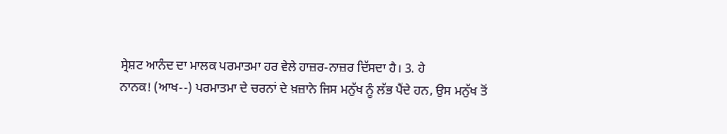ਸ੍ਰੇਸ਼ਟ ਆਨੰਦ ਦਾ ਮਾਲਕ ਪਰਮਾਤਮਾ ਹਰ ਵੇਲੇ ਹਾਜ਼ਰ-ਨਾਜ਼ਰ ਦਿੱਸਦਾ ਹੈ। 3. ਹੇ
ਨਾਨਕ! (ਆਖ--) ਪਰਮਾਤਮਾ ਦੇ ਚਰਨਾਂ ਦੇ ਖ਼ਜ਼ਾਨੇ ਜਿਸ ਮਨੁੱਖ ਨੂੰ ਲੱਭ ਪੈਂਦੇ ਹਨ, ਉਸ ਮਨੁੱਖ ਤੋਂ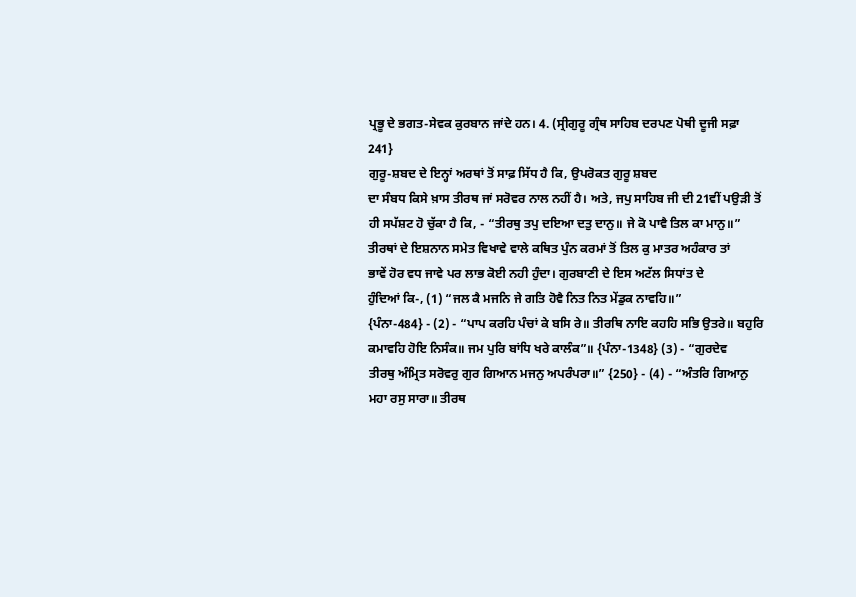ਪ੍ਰਭੂ ਦੇ ਭਗਤ-ਸੇਵਕ ਕੁਰਬਾਨ ਜਾਂਦੇ ਹਨ। 4. (ਸ੍ਰੀਗੁਰੂ ਗ੍ਰੰਥ ਸਾਹਿਬ ਦਰਪਣ ਪੋਥੀ ਦੂਜੀ ਸਫ਼ਾ
241}
ਗੁਰੂ-ਸ਼ਬਦ ਦੇ ਇਨ੍ਹਾਂ ਅਰਥਾਂ ਤੋਂ ਸਾਫ਼ ਸਿੱਧ ਹੈ ਕਿ, ਉਪਰੋਕਤ ਗੁਰੂ ਸ਼ਬਦ
ਦਾ ਸੰਬਧ ਕਿਸੇ ਖ਼ਾਸ ਤੀਰਥ ਜਾਂ ਸਰੋਵਰ ਨਾਲ ਨਹੀਂ ਹੈ। ਅਤੇ, ਜਪੁ ਸਾਹਿਬ ਜੀ ਦੀ 21ਵੀਂ ਪਉੜੀ ਤੋਂ
ਹੀ ਸਪੱਸ਼ਟ ਹੋ ਚੁੱਕਾ ਹੈ ਕਿ, - “ਤੀਰਥੁ ਤਪੁ ਦਇਆ ਦਤੁ ਦਾਨੁ॥ ਜੇ ਕੋ ਪਾਵੈ ਤਿਲ ਕਾ ਮਾਨੁ॥”
ਤੀਰਥਾਂ ਦੇ ਇਸ਼ਨਾਨ ਸਮੇਤ ਵਿਖਾਵੇ ਵਾਲੇ ਕਥਿਤ ਪੁੰਨ ਕਰਮਾਂ ਤੋਂ ਤਿਲ ਕੁ ਮਾਤਰ ਅਹੰਕਾਰ ਤਾਂ
ਭਾਵੇਂ ਹੋਰ ਵਧ ਜਾਵੇ ਪਰ ਲਾਭ ਕੋਈ ਨਹੀ ਹੁੰਦਾ। ਗੁਰਬਾਣੀ ਦੇ ਇਸ ਅਟੱਲ ਸਿਧਾਂਤ ਦੇ
ਹੁੰਦਿਆਂ ਕਿ-, (1) “ਜਲ ਕੈ ਮਜਨਿ ਜੇ ਗਤਿ ਹੋਵੈ ਨਿਤ ਨਿਤ ਮੇਂਡੁਕ ਨਾਵਹਿ॥”
{ਪੰਨਾ-484} - (2) - “ਪਾਪ ਕਰਹਿ ਪੰਚਾਂ ਕੇ ਬਸਿ ਰੇ॥ ਤੀਰਥਿ ਨਾਇ ਕਹਹਿ ਸਭਿ ਉਤਰੇ॥ ਬਹੁਰਿ
ਕਮਾਵਹਿ ਹੋਇ ਨਿਸੰਕ॥ ਜਮ ਪੁਰਿ ਬਾਂਧਿ ਖਰੇ ਕਾਲੰਕ”॥ {ਪੰਨਾ-1348} (3) - “ਗੁਰਦੇਵ
ਤੀਰਥੁ ਅੰਮ੍ਰਿਤ ਸਰੋਵਰੁ ਗੁਰ ਗਿਆਨ ਮਜਨੁ ਅਪਰੰਪਰਾ॥” {250} - (4) - “ਅੰਤਰਿ ਗਿਆਨੁ
ਮਹਾ ਰਸੁ ਸਾਰਾ॥ ਤੀਰਥ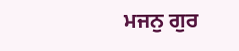ਮਜਨੁ ਗੁਰ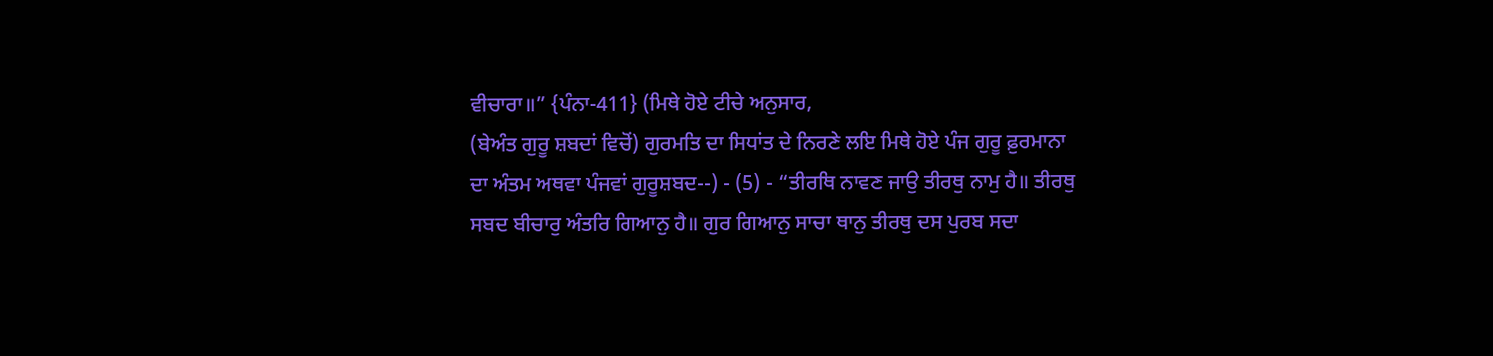ਵੀਚਾਰਾ॥” {ਪੰਨਾ-411} (ਮਿਥੇ ਹੋਏ ਟੀਚੇ ਅਨੁਸਾਰ,
(ਬੇਅੰਤ ਗੁਰੂ ਸ਼ਬਦਾਂ ਵਿਚੋਂ) ਗੁਰਮਤਿ ਦਾ ਸਿਧਾਂਤ ਦੇ ਨਿਰਣੇ ਲਇ ਮਿਥੇ ਹੋਏ ਪੰਜ ਗੁਰੂ ਫ਼ੁਰਮਾਨਾ
ਦਾ ਅੰਤਮ ਅਥਵਾ ਪੰਜਵਾਂ ਗੁਰੂਸ਼ਬਦ--) - (5) - “ਤੀਰਥਿ ਨਾਵਣ ਜਾਉ ਤੀਰਥੁ ਨਾਮੁ ਹੈ॥ ਤੀਰਥੁ
ਸਬਦ ਬੀਚਾਰੁ ਅੰਤਰਿ ਗਿਆਨੁ ਹੈ॥ ਗੁਰ ਗਿਆਨੁ ਸਾਚਾ ਥਾਨੁ ਤੀਰਥੁ ਦਸ ਪੁਰਬ ਸਦਾ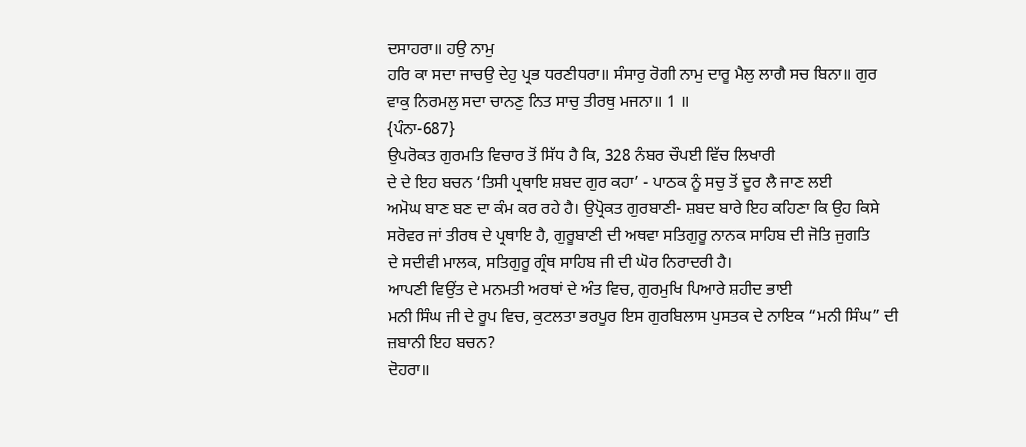ਦਸਾਹਰਾ॥ ਹਉ ਨਾਮੁ
ਹਰਿ ਕਾ ਸਦਾ ਜਾਚਉ ਦੇਹੁ ਪ੍ਰਭ ਧਰਣੀਧਰਾ॥ ਸੰਸਾਰੁ ਰੋਗੀ ਨਾਮੁ ਦਾਰੂ ਮੈਲੁ ਲਾਗੈ ਸਚ ਬਿਨਾ॥ ਗੁਰ
ਵਾਕੁ ਨਿਰਮਲੁ ਸਦਾ ਚਾਨਣੁ ਨਿਤ ਸਾਚੁ ਤੀਰਥੁ ਮਜਨਾ॥ 1 ॥
{ਪੰਨਾ-687}
ਉਪਰੋਕਤ ਗੁਰਮਤਿ ਵਿਚਾਰ ਤੋਂ ਸਿੱਧ ਹੈ ਕਿ, 328 ਨੰਬਰ ਚੌਪਈ ਵਿੱਚ ਲਿਖਾਰੀ
ਦੇ ਦੇ ਇਹ ਬਚਨ ‘ਤਿਸੀ ਪ੍ਰਥਾਇ ਸ਼ਬਦ ਗੁਰ ਕਹਾ’ - ਪਾਠਕ ਨੂੰ ਸਚੁ ਤੋਂ ਦੂਰ ਲੈ ਜਾਣ ਲਈ
ਅਮੋਘ ਬਾਣ ਬਣ ਦਾ ਕੰਮ ਕਰ ਰਹੇ ਹੈ। ਉਪ੍ਰੋਕਤ ਗੁਰਬਾਣੀ- ਸ਼ਬਦ ਬਾਰੇ ਇਹ ਕਹਿਣਾ ਕਿ ਉਹ ਕਿਸੇ
ਸਰੋਵਰ ਜਾਂ ਤੀਰਥ ਦੇ ਪ੍ਰਥਾਇ ਹੈ, ਗੁਰੂਬਾਣੀ ਦੀ ਅਥਵਾ ਸਤਿਗੁਰੂ ਨਾਨਕ ਸਾਹਿਬ ਦੀ ਜੋਤਿ ਜੁਗਤਿ
ਦੇ ਸਦੀਵੀ ਮਾਲਕ, ਸਤਿਗੁਰੂ ਗ੍ਰੰਥ ਸਾਹਿਬ ਜੀ ਦੀ ਘੋਰ ਨਿਰਾਦਰੀ ਹੈ।
ਆਪਣੀ ਵਿਉਂਤ ਦੇ ਮਨਮਤੀ ਅਰਥਾਂ ਦੇ ਅੰਤ ਵਿਚ, ਗੁਰਮੁਖਿ ਪਿਆਰੇ ਸ਼ਹੀਦ ਭਾਈ
ਮਨੀ ਸਿੰਘ ਜੀ ਦੇ ਰੂਪ ਵਿਚ, ਕੁਟਲਤਾ ਭਰਪੂਰ ਇਸ ਗੁਰਬਿਲਾਸ ਪੁਸਤਕ ਦੇ ਨਾਇਕ “ਮਨੀ ਸਿੰਘ” ਦੀ
ਜ਼ਬਾਨੀ ਇਹ ਬਚਨ?
ਦੋਹਰਾ॥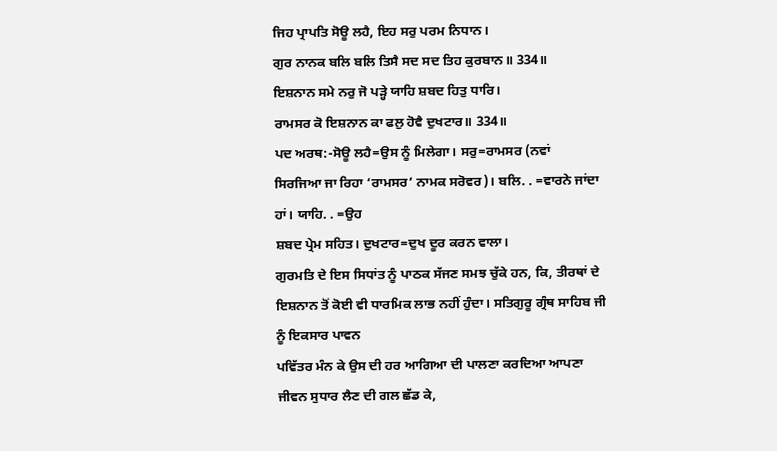ਜਿਹ ਪ੍ਰਾਪਤਿ ਸੋਊ ਲਹੈ, ਇਹ ਸਰੁ ਪਰਮ ਨਿਧਾਨ।
ਗੁਰ ਨਾਨਕ ਬਲਿ ਬਲਿ ਤਿਸੈ ਸਦ ਸਦ ਤਿਹ ਕੁਰਬਾਨ॥ 334॥
ਇਸ਼ਨਾਨ ਸਮੇ ਨਰੁ ਜੋ ਪੜ੍ਹੇ ਯਾਹਿ ਸ਼ਬਦ ਹਿਤੁ ਧਾਰਿ।
ਰਾਮਸਰ ਕੋ ਇਸ਼ਨਾਨ ਕਾ ਫਲੁ ਹੋਵੈ ਦੁਖਟਾਰ॥ 334॥
ਪਦ ਅਰਥ:-ਸੋਊ ਲਹੈ=ਉਸ ਨੂੰ ਮਿਲੇਗਾ। ਸਰੁ=ਰਾਮਸਰ (ਨਵਾਂ
ਸਿਰਜਿਆ ਜਾ ਰਿਹਾ ‘ਰਾਮਸਰ’ ਨਾਮਕ ਸਰੋਵਰ)। ਬਲਿ. . =ਵਾਰਨੇ ਜਾਂਦਾ ਹਾਂ। ਯਾਹਿ. . =ਉਹ
ਸ਼ਬਦ ਪ੍ਰੇਮ ਸਹਿਤ। ਦੁਖਟਾਰ=ਦੁਖ ਦੂਰ ਕਰਨ ਵਾਲਾ।
ਗੁਰਮਤਿ ਦੇ ਇਸ ਸਿਧਾਂਤ ਨੂੰ ਪਾਠਕ ਸੱਜਣ ਸਮਝ ਚੁੱਕੇ ਹਨ, ਕਿ, ਤੀਰਥਾਂ ਦੇ
ਇਸ਼ਨਾਨ ਤੋਂ ਕੋਈ ਵੀ ਧਾਰਮਿਕ ਲਾਭ ਨਹੀਂ ਹੁੰਦਾ। ਸਤਿਗੁਰੂ ਗ੍ਰੰਥ ਸਾਹਿਬ ਜੀ ਨੂੰ ਇਕਸਾਰ ਪਾਵਨ
ਪਵਿੱਤਰ ਮੰਨ ਕੇ ਉਸ ਦੀ ਹਰ ਆਗਿਆ ਦੀ ਪਾਲਣਾ ਕਰਦਿਆ ਆਪਣਾ ਜੀਵਨ ਸੁਧਾਰ ਲੈਣ ਦੀ ਗਲ ਛੱਡ ਕੇ,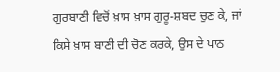ਗੁਰਬਾਣੀ ਵਿਚੋਂ ਖ਼ਾਸ ਖ਼ਾਸ ਗੁਰੂ-ਸ਼ਬਦ ਚੁਣ ਕੇ, ਜਾਂ ਕਿਸੇ ਖ਼ਾਸ ਬਾਣੀ ਦੀ ਚੋਣ ਕਰਕੇ, ਉਸ ਦੇ ਪਾਠ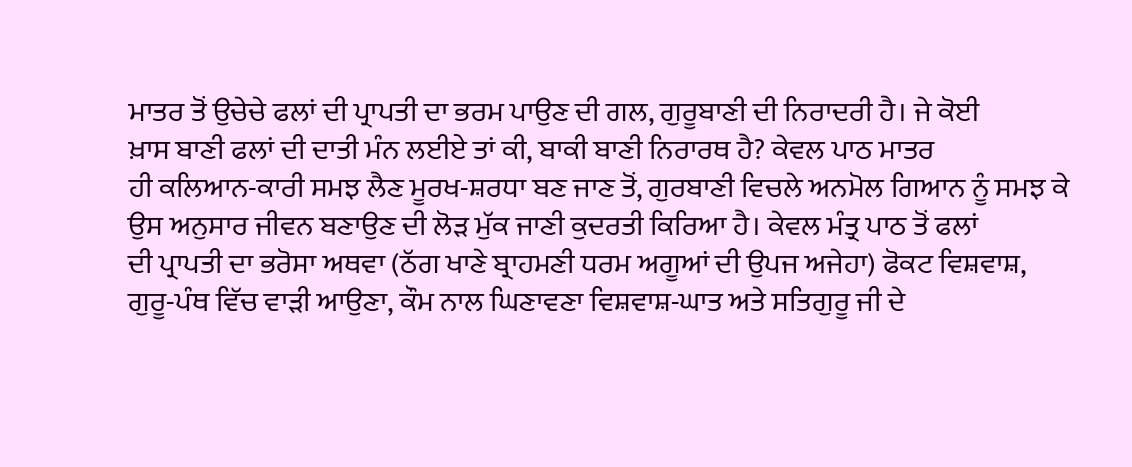ਮਾਤਰ ਤੋਂ ਉਚੇਚੇ ਫਲਾਂ ਦੀ ਪ੍ਰਾਪਤੀ ਦਾ ਭਰਮ ਪਾਉਣ ਦੀ ਗਲ, ਗੁਰੂਬਾਣੀ ਦੀ ਨਿਰਾਦਰੀ ਹੈ। ਜੇ ਕੋਈ
ਖ਼ਾਸ ਬਾਣੀ ਫਲਾਂ ਦੀ ਦਾਤੀ ਮੰਨ ਲਈਏ ਤਾਂ ਕੀ, ਬਾਕੀ ਬਾਣੀ ਨਿਰਾਰਥ ਹੈ? ਕੇਵਲ ਪਾਠ ਮਾਤਰ
ਹੀ ਕਲਿਆਨ-ਕਾਰੀ ਸਮਝ ਲੈਣ ਮੂਰਖ-ਸ਼ਰਧਾ ਬਣ ਜਾਣ ਤੋਂ, ਗੁਰਬਾਣੀ ਵਿਚਲੇ ਅਨਮੋਲ ਗਿਆਨ ਨੂੰ ਸਮਝ ਕੇ
ਉਸ ਅਨੁਸਾਰ ਜੀਵਨ ਬਣਾਉਣ ਦੀ ਲੋੜ ਮੁੱਕ ਜਾਣੀ ਕੁਦਰਤੀ ਕਿਰਿਆ ਹੈ। ਕੇਵਲ ਮੰਤ੍ਰ ਪਾਠ ਤੋਂ ਫਲਾਂ
ਦੀ ਪ੍ਰਾਪਤੀ ਦਾ ਭਰੋਸਾ ਅਥਵਾ (ਠੱਗ ਖਾਣੇ ਬ੍ਰਾਹਮਣੀ ਧਰਮ ਅਗੂਆਂ ਦੀ ਉਪਜ ਅਜੇਹਾ) ਫੋਕਟ ਵਿਸ਼ਵਾਸ਼,
ਗੁਰੂ-ਪੰਥ ਵਿੱਚ ਵਾੜੀ ਆਉਣਾ, ਕੌਮ ਨਾਲ ਘਿਣਾਵਣਾ ਵਿਸ਼ਵਾਸ਼-ਘਾਤ ਅਤੇ ਸਤਿਗੁਰੂ ਜੀ ਦੇ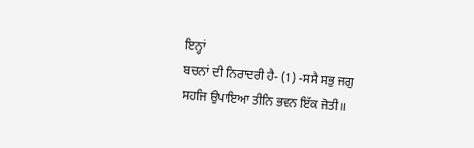ਇਨ੍ਹਾਂ
ਬਚਨਾਂ ਦੀ ਨਿਰਾਦਰੀ ਹੈ- (1) -ਸਸੈ ਸਭੁ ਜਗੁ ਸਹਜਿ ਉਪਾਇਆ ਤੀਨਿ ਭਵਨ ਇੱਕ ਜੋਤੀ॥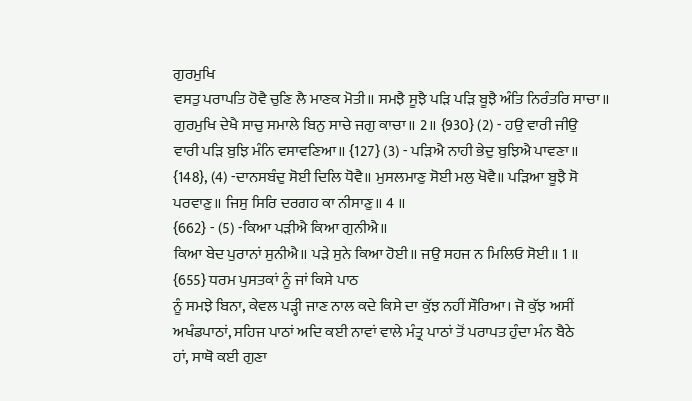ਗੁਰਮੁਖਿ
ਵਸਤੁ ਪਰਾਪਤਿ ਹੋਵੈ ਚੁਣਿ ਲੈ ਮਾਣਕ ਮੋਤੀ॥ ਸਮਝੈ ਸੂਝੈ ਪੜਿ ਪੜਿ ਬੂਝੈ ਅੰਤਿ ਨਿਰੰਤਰਿ ਸਾਚਾ॥
ਗੁਰਮੁਖਿ ਦੇਖੈ ਸਾਚੁ ਸਮਾਲੇ ਬਿਨੁ ਸਾਚੇ ਜਗੁ ਕਾਚਾ॥ 2॥ {930} (2) - ਹਉ ਵਾਰੀ ਜੀਉ
ਵਾਰੀ ਪੜਿ ਬੁਝਿ ਮੰਨਿ ਵਸਾਵਣਿਆ॥ {127} (3) - ਪੜਿਐ ਨਾਹੀ ਭੇਦੁ ਬੁਝਿਐ ਪਾਵਣਾ॥
{148}, (4) -ਦਾਨਸਬੰਦੁ ਸੋਈ ਦਿਲਿ ਧੋਵੈ॥ ਮੁਸਲਮਾਣੁ ਸੋਈ ਮਲੁ ਖੋਵੈ॥ ਪੜਿਆ ਬੂਝੈ ਸੋ
ਪਰਵਾਣੁ॥ ਜਿਸੁ ਸਿਰਿ ਦਰਗਹ ਕਾ ਨੀਸਾਣੁ॥ 4 ॥
{662} - (5) -ਕਿਆ ਪੜੀਐ ਕਿਆ ਗੁਨੀਐ॥
ਕਿਆ ਬੇਦ ਪੁਰਾਨਾਂ ਸੁਨੀਐ॥ ਪੜੇ ਸੁਨੇ ਕਿਆ ਹੋਈ॥ ਜਉ ਸਹਜ ਨ ਮਿਲਿਓ ਸੋਈ॥ 1 ॥
{655} ਧਰਮ ਪੁਸਤਕਾਂ ਨੂੰ ਜਾਂ ਕਿਸੇ ਪਾਠ
ਨੂੰ ਸਮਝੇ ਬਿਨਾ, ਕੇਵਲ ਪੜ੍ਹੀ ਜਾਣ ਨਾਲ ਕਦੇ ਕਿਸੇ ਦਾ ਕੁੱਝ ਨਹੀਂ ਸੌਰਿਆ। ਜੋ ਕੁੱਝ ਅਸੀਂ
ਅਖੰਡਪਾਠਾਂ, ਸਹਿਜ ਪਾਠਾਂ ਅਦਿ ਕਈ ਨਾਵਾਂ ਵਾਲੇ ਮੰਤ੍ਰ ਪਾਠਾਂ ਤੋਂ ਪਰਾਪਤ ਹੁੰਦਾ ਮੰਨ ਬੈਠੇ
ਹਾਂ, ਸਾਥੋ ਕਈ ਗੁਣਾ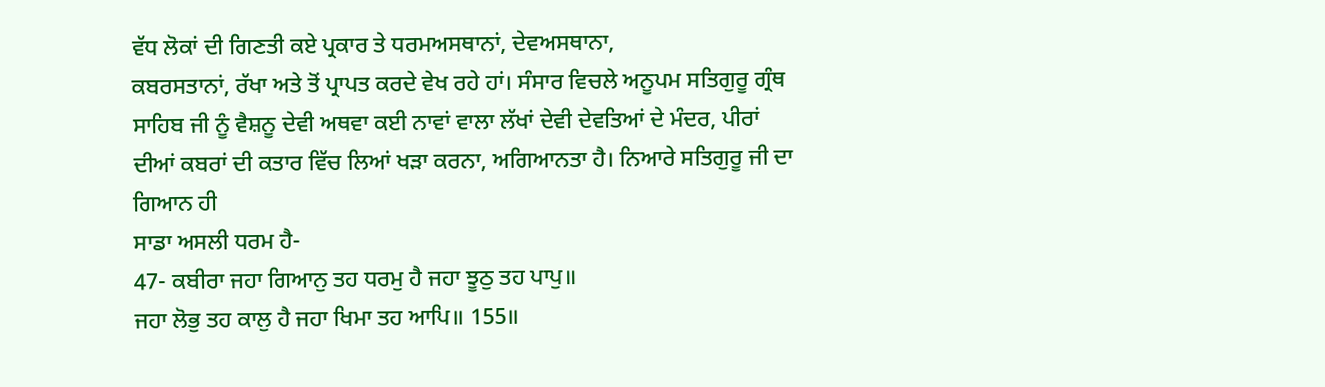ਵੱਧ ਲੋਕਾਂ ਦੀ ਗਿਣਤੀ ਕਏ ਪ੍ਰਕਾਰ ਤੇ ਧਰਮਅਸਥਾਨਾਂ, ਦੇਵਅਸਥਾਨਾ,
ਕਬਰਸਤਾਨਾਂ, ਰੱਖਾ ਅਤੇ ਤੋਂ ਪ੍ਰਾਪਤ ਕਰਦੇ ਵੇਖ ਰਹੇ ਹਾਂ। ਸੰਸਾਰ ਵਿਚਲੇ ਅਨੂਪਮ ਸਤਿਗੁਰੂ ਗ੍ਰੰਥ
ਸਾਹਿਬ ਜੀ ਨੂੰ ਵੈਸ਼ਨੂ ਦੇਵੀ ਅਥਵਾ ਕਈ ਨਾਵਾਂ ਵਾਲਾ ਲੱਖਾਂ ਦੇਵੀ ਦੇਵਤਿਆਂ ਦੇ ਮੰਦਰ, ਪੀਰਾਂ
ਦੀਆਂ ਕਬਰਾਂ ਦੀ ਕਤਾਰ ਵਿੱਚ ਲਿਆਂ ਖੜਾ ਕਰਨਾ, ਅਗਿਆਨਤਾ ਹੈ। ਨਿਆਰੇ ਸਤਿਗੁਰੂ ਜੀ ਦਾ ਗਿਆਨ ਹੀ
ਸਾਡਾ ਅਸਲੀ ਧਰਮ ਹੈ-
47- ਕਬੀਰਾ ਜਹਾ ਗਿਆਨੁ ਤਹ ਧਰਮੁ ਹੈ ਜਹਾ ਝੂਠੁ ਤਹ ਪਾਪੁ॥
ਜਹਾ ਲੋਭੁ ਤਹ ਕਾਲੁ ਹੈ ਜਹਾ ਖਿਮਾ ਤਹ ਆਪਿ॥ 155॥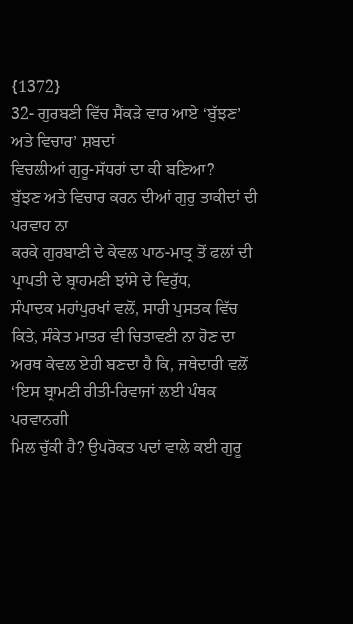{1372}
32- ਗੁਰਬਣੀ ਵਿੱਚ ਸੈਂਕੜੇ ਵਾਰ ਆਏ ‘ਬੁੱਝਣ’ ਅਤੇ ਵਿਚਾਰ’ ਸ਼ਬਦਾਂ
ਵਿਚਲੀਆਂ ਗੁਰੂ-ਸੱਧਰਾਂ ਦਾ ਕੀ ਬਣਿਆ?
ਬੁੱਝਣ ਅਤੇ ਵਿਚਾਰ ਕਰਨ ਦੀਆਂ ਗੁਰੁ ਤਾਕੀਦਾਂ ਦੀ ਪਰਵਾਹ ਨਾ
ਕਰਕੇ ਗੁਰਬਾਣੀ ਦੇ ਕੇਵਲ ਪਾਠ-ਮਾਤ੍ਰ ਤੋਂ ਫਲਾਂ ਦੀ ਪ੍ਰਾਪਤੀ ਦੇ ਬ੍ਰਾਹਮਣੀ ਝਾਂਸੇ ਦੇ ਵਿਰੁੱਧ,
ਸੰਪਾਦਕ ਮਹਾਂਪੁਰਖਾਂ ਵਲੋਂ, ਸਾਰੀ ਪੁਸਤਕ ਵਿੱਚ ਕਿਤੇ, ਸੰਕੇਤ ਮਾਤਰ ਵੀ ਚਿਤਾਵਣੀ ਨਾ ਹੋਣ ਦਾ
ਅਰਥ ਕੇਵਲ ਏਹੀ ਬਣਦਾ ਹੈ ਕਿ, ਜਥੇਦਾਰੀ ਵਲੋਂ ‘ਇਸ ਬ੍ਰਾਮਣੀ ਰੀਤੀ-ਰਿਵਾਜਾਂ ਲਈ ਪੰਥਕ ਪਰਵਾਨਗੀ
ਮਿਲ ਚੁੱਕੀ ਹੈ? ਉਪਰੋਕਤ ਪਦਾਂ ਵਾਲੇ ਕਈ ਗੁਰੂ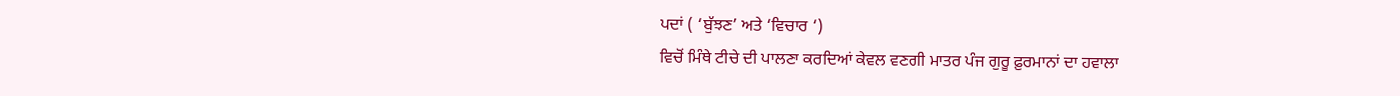ਪਦਾਂ ( ‘ਬੁੱਝਣ’ ਅਤੇ ‘ਵਿਚਾਰ ‘)
ਵਿਚੋਂ ਮਿੰਥੇ ਟੀਚੇ ਦੀ ਪਾਲਣਾ ਕਰਦਿਆਂ ਕੇਵਲ ਵਣਗੀ ਮਾਤਰ ਪੰਜ ਗੁਰੂ ਫ਼ੁਰਮਾਨਾਂ ਦਾ ਹਵਾਲਾ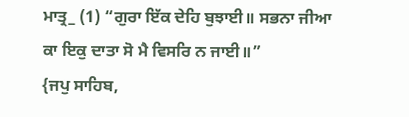ਮਾਤ੍ਰ_ (1) “ਗੁਰਾ ਇੱਕ ਦੇਹਿ ਬੁਝਾਈ॥ ਸਭਨਾ ਜੀਆ ਕਾ ਇਕੁ ਦਾਤਾ ਸੋ ਮੈ ਵਿਸਰਿ ਨ ਜਾਈ॥”
{ਜਪੁ ਸਾਹਿਬ,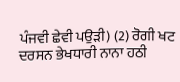ਪੰਜਵੀ ਛੇਵੀ ਪਉੜੀ) (2) ਰੋਗੀ ਖਟ ਦਰਸਨ ਭੇਖਧਾਰੀ ਨਾਨਾ ਹਠੀ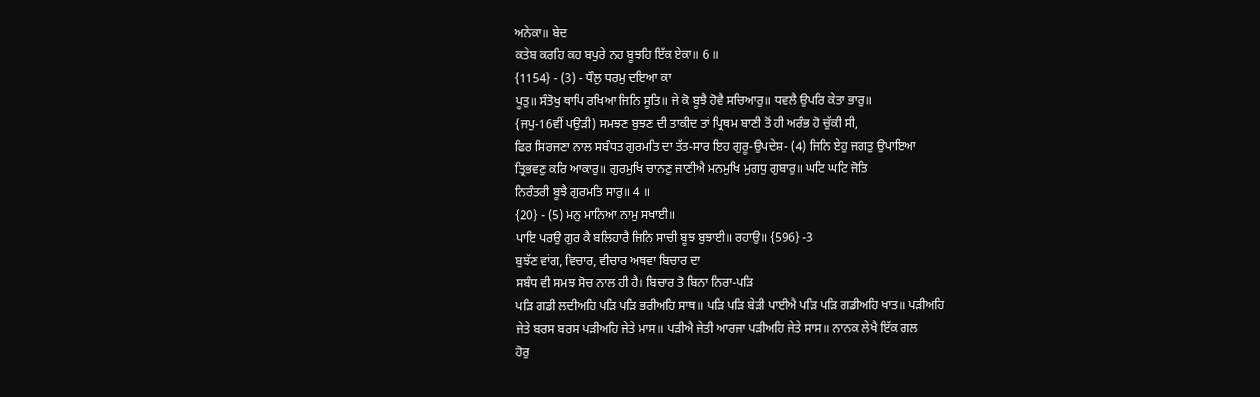ਅਨੇਕਾ॥ ਬੇਦ
ਕਤੇਬ ਕਰਹਿ ਕਹ ਬਪੁਰੇ ਨਹ ਬੂਝਹਿ ਇੱਕ ਏਕਾ॥ 6 ॥
{1154} - (3) - ਧੌਲੁ ਧਰਮੁ ਦਇਆ ਕਾ
ਪੂਤੁ॥ ਸੰਤੋਖੁ ਥਾਪਿ ਰਖਿਆ ਜਿਨਿ ਸੂਤਿ॥ ਜੇ ਕੋ ਬੂਝੈ ਹੋਵੈ ਸਚਿਆਰੁ॥ ਧਵਲੈ ਉਪਰਿ ਕੇਤਾ ਭਾਰੁ॥
{ਜਪੁ-16ਵੀਂ ਪਉੜੀ) ਸਮਝਣ ਬੁਝਣ ਦੀ ਤਾਕੀਦ ਤਾਂ ਪ੍ਰਿਥਮ ਬਾਣੀ ਤੋਂ ਹੀ ਅਰੰਭ ਹੋ ਚੁੱਕੀ ਸੀ,
ਫਿਰ ਸਿਰਜਣਾ ਨਾਲ ਸਬੰਧਤ ਗੁਰਮਤਿ ਦਾ ਤੱਤ-ਸਾਰ ਇਹ ਗੁਰੂ-ਉਪਦੇਸ਼- (4) ਜਿਨਿ ਏਹੁ ਜਗਤੁ ਉਪਾਇਆ
ਤ੍ਰਿਭਵਣੁ ਕਰਿ ਆਕਾਰੁ॥ ਗੁਰਮੁਖਿ ਚਾਨਣੁ ਜਾਣੀਐ ਮਨਮੁਖਿ ਮੁਗਧੁ ਗੁਬਾਰੁ॥ ਘਟਿ ਘਟਿ ਜੋਤਿ
ਨਿਰੰਤਰੀ ਬੂਝੈ ਗੁਰਮਤਿ ਸਾਰੁ॥ 4 ॥
{20} - (5) ਮਨੁ ਮਾਨਿਆ ਨਾਮੁ ਸਖਾਈ॥
ਪਾਇ ਪਰਉ ਗੁਰ ਕੈ ਬਲਿਹਾਰੈ ਜਿਨਿ ਸਾਚੀ ਬੂਝ ਬੁਝਾਈ॥ ਰਹਾਉ॥ {596} -3
ਬੁਝੱਣ ਵਾਂਗ, ਵਿਚਾਰ, ਵੀਚਾਰ ਅਥਵਾ ਬਿਚਾਰ ਦਾ
ਸਬੰਧ ਵੀ ਸਮਝ ਸੋਚ ਨਾਲ ਹੀ ਹੈ। ਬਿਚਾਰ ਤੋ ਬਿਨਾ ਨਿਰਾ-ਪੜਿ
ਪੜਿ ਗਡੀ ਲਦੀਅਹਿ ਪੜਿ ਪੜਿ ਭਰੀਅਹਿ ਸਾਥ॥ ਪੜਿ ਪੜਿ ਬੇੜੀ ਪਾਈਐ ਪੜਿ ਪੜਿ ਗਡੀਅਹਿ ਖਾਤ॥ ਪੜੀਅਹਿ
ਜੇਤੇ ਬਰਸ ਬਰਸ ਪੜੀਅਹਿ ਜੇਤੇ ਮਾਸ॥ ਪੜੀਐ ਜੇਤੀ ਆਰਜਾ ਪੜੀਅਹਿ ਜੇਤੇ ਸਾਸ॥ ਨਾਨਕ ਲੇਖੈ ਇੱਕ ਗਲ
ਹੋਰੁ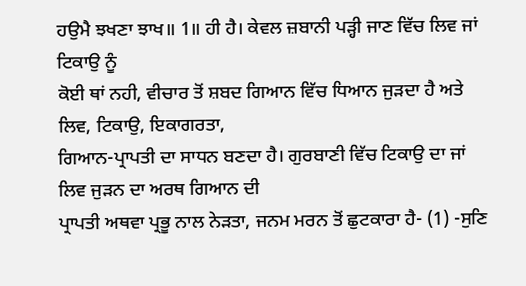ਹਉਮੈ ਝਖਣਾ ਝਾਖ॥ 1॥ ਹੀ ਹੈ। ਕੇਵਲ ਜ਼ਬਾਨੀ ਪੜ੍ਹੀ ਜਾਣ ਵਿੱਚ ਲਿਵ ਜਾਂ ਟਿਕਾਉ ਨੂੰ
ਕੋਈ ਥਾਂ ਨਹੀ, ਵੀਚਾਰ ਤੋਂ ਸ਼ਬਦ ਗਿਆਨ ਵਿੱਚ ਧਿਆਨ ਜੁੜਦਾ ਹੈ ਅਤੇ ਲਿਵ, ਟਿਕਾਉ, ਇਕਾਗਰਤਾ,
ਗਿਆਨ-ਪ੍ਰਾਪਤੀ ਦਾ ਸਾਧਨ ਬਣਦਾ ਹੈ। ਗੁਰਬਾਣੀ ਵਿੱਚ ਟਿਕਾਉ ਦਾ ਜਾਂ ਲਿਵ ਜੁੜਨ ਦਾ ਅਰਥ ਗਿਆਨ ਦੀ
ਪ੍ਰਾਪਤੀ ਅਥਵਾ ਪ੍ਰਭੂ ਨਾਲ ਨੇੜਤਾ, ਜਨਮ ਮਰਨ ਤੋਂ ਛੁਟਕਾਰਾ ਹੈ- (1) -ਸੁਣਿ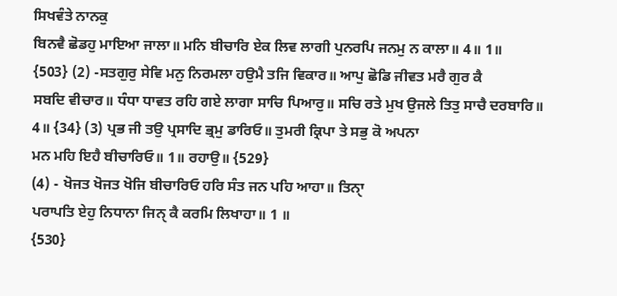ਸਿਖਵੰਤੇ ਨਾਨਕੁ
ਬਿਨਵੈ ਛੋਡਹੁ ਮਾਇਆ ਜਾਲਾ॥ ਮਨਿ ਬੀਚਾਰਿ ਏਕ ਲਿਵ ਲਾਗੀ ਪੁਨਰਪਿ ਜਨਮੁ ਨ ਕਾਲਾ॥ 4॥ 1॥
{503} (2) -ਸਤਗੁਰੁ ਸੇਵਿ ਮਨੁ ਨਿਰਮਲਾ ਹਉਮੈ ਤਜਿ ਵਿਕਾਰ॥ ਆਪੁ ਛੋਡਿ ਜੀਵਤ ਮਰੈ ਗੁਰ ਕੈ
ਸਬਦਿ ਵੀਚਾਰ॥ ਧੰਧਾ ਧਾਵਤ ਰਹਿ ਗਏ ਲਾਗਾ ਸਾਚਿ ਪਿਆਰੁ॥ ਸਚਿ ਰਤੇ ਮੁਖ ਉਜਲੇ ਤਿਤੁ ਸਾਚੈ ਦਰਬਾਰਿ॥
4॥ {34} (3) ਪ੍ਰਭ ਜੀ ਤਉ ਪ੍ਰਸਾਦਿ ਭ੍ਰਮੁ ਡਾਰਿਓ॥ ਤੁਮਰੀ ਕ੍ਰਿਪਾ ਤੇ ਸਭੁ ਕੋ ਅਪਨਾ
ਮਨ ਮਹਿ ਇਹੈ ਬੀਚਾਰਿਓ॥ 1॥ ਰਹਾਉ॥ {529}
(4) - ਖੋਜਤ ਖੋਜਤ ਖੋਜਿ ਬੀਚਾਰਿਓ ਹਰਿ ਸੰਤ ਜਨ ਪਹਿ ਆਹਾ॥ ਤਿਨਾੑ
ਪਰਾਪਤਿ ਏਹੁ ਨਿਧਾਨਾ ਜਿਨੑ ਕੈ ਕਰਮਿ ਲਿਖਾਹਾ॥ 1 ॥
{530}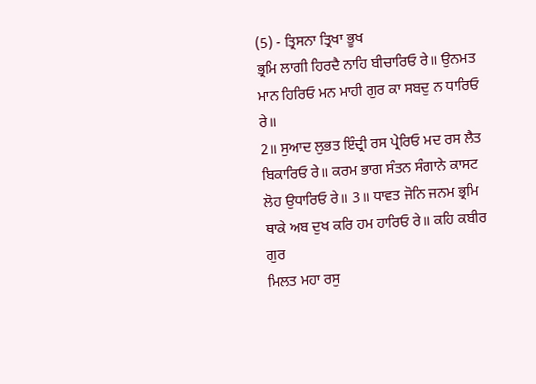(5) - ਤ੍ਰਿਸਨਾ ਤ੍ਰਿਖਾ ਭੂਖ
ਭ੍ਰਮਿ ਲਾਗੀ ਹਿਰਦੈ ਨਾਹਿ ਬੀਚਾਰਿਓ ਰੇ॥ ਉਨਮਤ ਮਾਨ ਹਿਰਿਓ ਮਨ ਮਾਹੀ ਗੁਰ ਕਾ ਸਬਦੁ ਨ ਧਾਰਿਓ ਰੇ॥
2॥ ਸੁਆਦ ਲੁਭਤ ਇੰਦ੍ਰੀ ਰਸ ਪ੍ਰੇਰਿਓ ਮਦ ਰਸ ਲੈਤ ਬਿਕਾਰਿਓ ਰੇ॥ ਕਰਮ ਭਾਗ ਸੰਤਨ ਸੰਗਾਨੇ ਕਾਸਟ
ਲੋਹ ਉਧਾਰਿਓ ਰੇ॥ 3॥ ਧਾਵਤ ਜੋਨਿ ਜਨਮ ਭ੍ਰਮਿ ਥਾਕੇ ਅਬ ਦੁਖ ਕਰਿ ਹਮ ਹਾਰਿਓ ਰੇ॥ ਕਹਿ ਕਬੀਰ ਗੁਰ
ਮਿਲਤ ਮਹਾ ਰਸੁ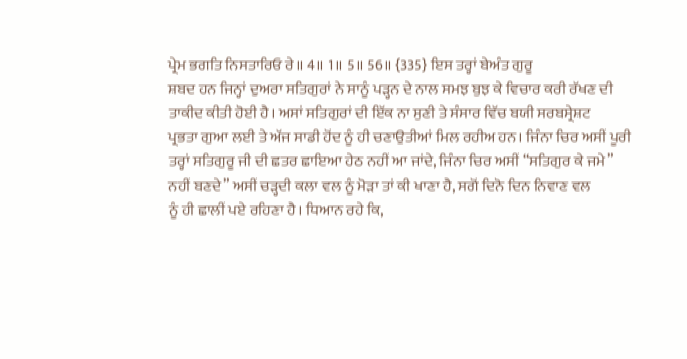ਪ੍ਰੇਮ ਭਗਤਿ ਨਿਸਤਾਰਿਓ ਰੇ॥ 4॥ 1॥ 5॥ 56॥ {335} ਇਸ ਤਰ੍ਹਾਂ ਬੇਅੰਤ ਗੁਰੂ
ਸ਼ਬਦ ਹਨ ਜਿਨ੍ਹਾਂ ਦੁਅਰਾ ਸਤਿਗੁਰਾਂ ਨੇ ਸਾਨੂੰ ਪੜ੍ਹਨ ਦੇ ਨਾਲ ਸਮਝ ਬੁਝ ਕੇ ਵਿਚਾਰ ਕਰੀ ਰੱਖਣ ਦੀ
ਤਾਕੀਦ ਕੀਤੀ ਹੋਈ ਹੈ। ਅਸਾਂ ਸਤਿਗੁਰਾਂ ਦੀ ਇੱਕ ਨਾ ਸੁਣੀ ਤੇ ਸੰਸਾਰ ਵਿੱਚ ਬਯੀ ਸਰਬਸ੍ਰੇਸ਼ਟ
ਪ੍ਰਭਤਾ ਗੁਆ ਲਈ ਤੇ ਅੱਜ ਸਾਡੀ ਹੋਂਦ ਨੂੰ ਹੀ ਚਣਾਉਤੀਆਂ ਮਿਲ ਰਹੀਅ ਹਨ। ਜਿੰਨਾ ਚਿਰ ਅਸੀਂ ਪੂਰੀ
ਤਰ੍ਹਾਂ ਸਤਿਗੁਰੂ ਜੀ ਦੀ ਛਤਰ ਛਾਇਆ ਹੇਠ ਨਹੀਂ ਆ ਜਾਂਦੇ, ਜਿੰਨਾ ਚਿਰ ਅਸੀਂ “ਸਤਿਗੁਰ ਕੇ ਜਮੇ”
ਨਹੀਂ ਬਣਦੇ” ਅਸੀਂ ਚੜ੍ਹਦੀ ਕਲਾ ਵਲ ਨੂੰ ਮੋੜਾ ਤਾਂ ਕੀ ਖਾਣਾ ਹੈ, ਸਗੋਂ ਦਿਨੋ ਦਿਨ ਨਿਵਾਣ ਵਲ
ਨੂੰ ਹੀ ਛਾਲੀਂ ਪਏ ਰਹਿਣਾ ਹੈ। ਧਿਆਨ ਰਹੇ ਕਿ,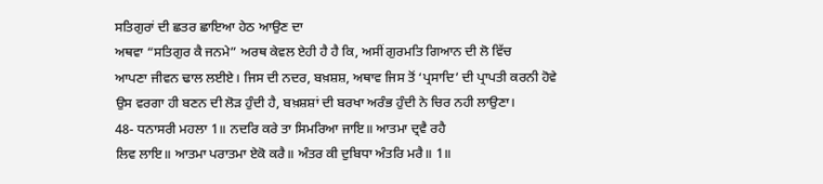ਸਤਿਗੁਰਾਂ ਦੀ ਛਤਰ ਛਾਇਆ ਹੇਠ ਆਉਣ ਦਾ
ਅਥਵਾ “ਸਤਿਗੁਰ ਕੈ ਜਨਮੇ” ਅਰਥ ਕੇਵਲ ਏਹੀ ਹੈ ਹੈ ਕਿ, ਅਸੀਂ ਗੁਰਮਤਿ ਗਿਆਨ ਦੀ ਲੋ ਵਿੱਚ
ਆਪਣਾ ਜੀਵਨ ਢਾਲ ਲਈਏ। ਜਿਸ ਦੀ ਨਦਰ, ਬਖ਼ਸ਼ਸ਼, ਅਥਾਵ ਜਿਸ ਤੋਂ ‘ਪ੍ਰਸਾਦਿ’ ਦੀ ਪ੍ਰਾਪਤੀ ਕਰਨੀ ਹੋਵੇ
ਉਸ ਵਰਗਾ ਹੀ ਬਣਨ ਦੀ ਲੋੜ ਹੁੰਦੀ ਹੈ, ਬਖ਼ਸ਼ਸ਼ਾਂ ਦੀ ਬਰਖਾ ਅਰੰਭ ਹੁੰਦੀ ਨੇ ਚਿਰ ਨਹੀ ਲਾਉਣਾ।
48- ਧਨਾਸਰੀ ਮਹਲਾ 1॥ ਨਦਰਿ ਕਰੇ ਤਾ ਸਿਮਰਿਆ ਜਾਇ॥ ਆਤਮਾ ਦ੍ਰਵੈ ਰਹੈ
ਲਿਵ ਲਾਇ॥ ਆਤਮਾ ਪਰਾਤਮਾ ਏਕੋ ਕਰੈ॥ ਅੰਤਰ ਕੀ ਦੁਬਿਧਾ ਅੰਤਰਿ ਮਰੈ॥ 1॥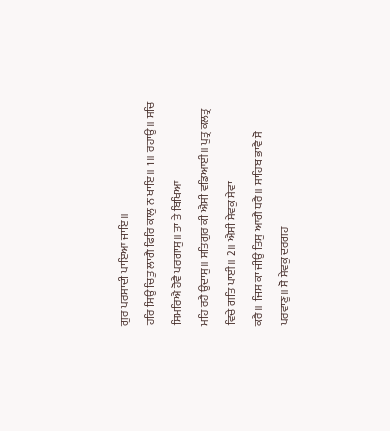ਗੁਰ ਪਰਸਾਦੀ ਪਾਇਆ ਜਾਇ॥
ਹਰਿ ਸਿਉ ਚਿਤੁ ਲਾਗੈ ਫਿਰਿ ਕਾਲੁ ਨ ਖਾਇ॥ 1॥ ਰਹਾਉ॥ ਸਚਿ ਸਿਮਰਿਐ ਹੋਵੈ ਪਰਗਾਸੁ॥ ਤਾ ਤੇ ਬਿਖਿਆ
ਮਹਿ ਰਹੈ ਉਦਾਸੁ॥ ਸਤਿਗੁਰ ਕੀ ਐਸੀ ਵਡਿਆਈ॥ ਪੁਤ੍ਰ ਕਲਤ੍ਰ ਵਿਚੇ ਗਤਿ ਪਾਈ॥ 2॥ ਐਸੀ ਸੇਵਕੁ ਸੇਵਾ
ਕਰੈ॥ ਜਿਸ ਕਾ ਜੀਉ ਤਿਸੁ ਆਗੈ ਧਰੈ॥ ਸਾਹਿਬ ਭਾਵੈ ਸੋ ਪਰਵਾਣੁ॥ ਸੋ ਸੇਵਕੁ ਦਰਗਹ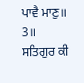ਪਾਵੈ ਮਾਣੁ॥ 3॥
ਸਤਿਗੁਰ ਕੀ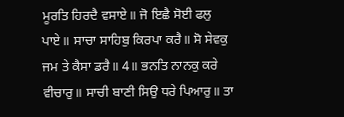ਮੂਰਤਿ ਹਿਰਦੈ ਵਸਾਏ॥ ਜੋ ਇਛੈ ਸੋਈ ਫਲੁ ਪਾਏ॥ ਸਾਚਾ ਸਾਹਿਬੁ ਕਿਰਪਾ ਕਰੈ॥ ਸੋ ਸੇਵਕੁ
ਜਮ ਤੇ ਕੈਸਾ ਡਰੈ॥ 4॥ ਭਨਤਿ ਨਾਨਕੁ ਕਰੇ ਵੀਚਾਰੁ॥ ਸਾਚੀ ਬਾਣੀ ਸਿਉ ਧਰੇ ਪਿਆਰੁ॥ ਤਾ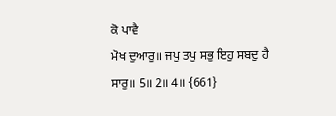ਕੋ ਪਾਵੈ
ਮੋਖ ਦੁਆਰੁ॥ ਜਪੁ ਤਪੁ ਸਭੁ ਇਹੁ ਸਬਦੁ ਹੈ ਸਾਰੁ॥ 5॥ 2॥ 4॥ {661}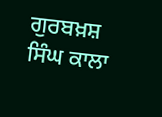ਗੁਰਬਖ਼ਸ਼ ਸਿੰਘ ਕਾਲਾ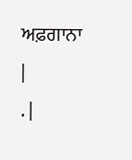ਅਫ਼ਗਾਨਾ
|
. |